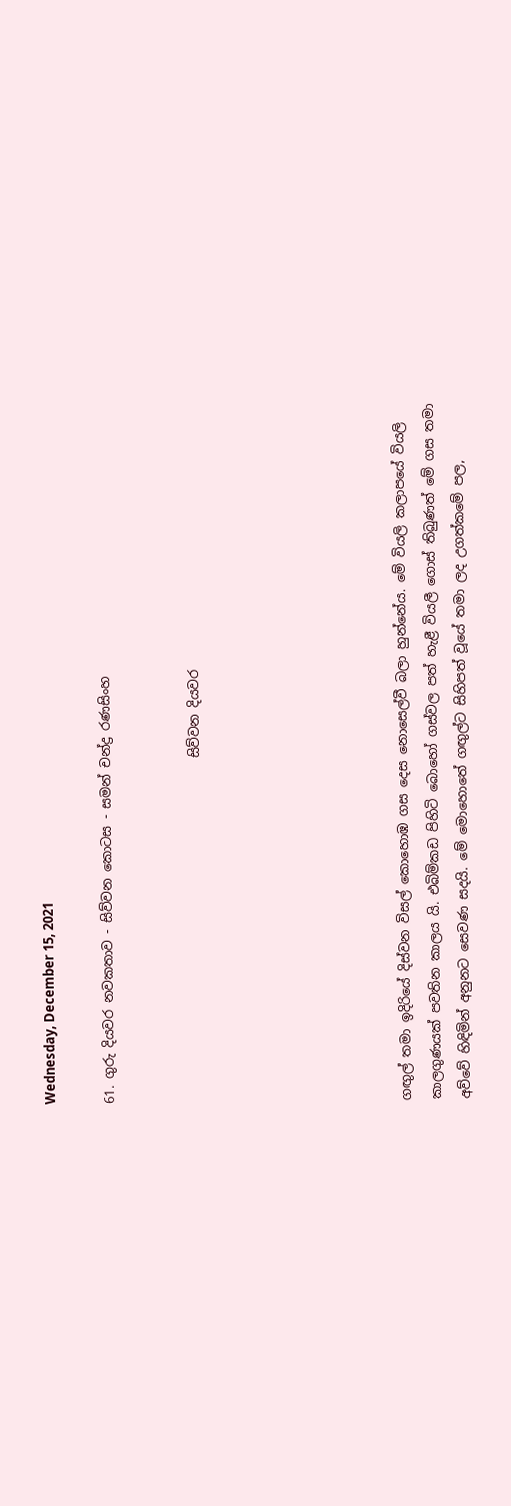Wednesday, December 15, 2021

61. ගුරු දියවර නවකතාව - සිව්වන කොටස - සමන් චන්ද්‍ර රණසිංහ


                                                     සිව්වන දියවර






ගඟුල් තමා ඉදිරියේ දිස්වන විසල් කොහොඹ ගස දෙස නොසෙල්වී බලා හුන්නේය. මේ වියලි කලාපයේ වියලි කාලගුණයක් පවතින කාලය යි. එබිම්කඩ පිහිටි බොහෝ ගස්වල පත් හැළී වියලී ගොස් තිබුණත් මේ ගස තමා අව්වේ හිඳිමින් අනුනට සෙවණ සදයි. මේ මොහොතේ ගඟුල්ට සිහිපත් වූයේ තමා ලද උගත්කමේ පල,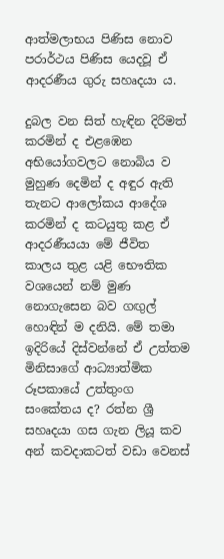ආත්මලාභය පිණිස නොව පරාර්ථය පිණිස යෙදවූ ඒ ආදරණීය ගුරු සහෘදයා ය.

දුබල වන සිත් හැඳින දිරිමත් කරමින් ද එළඹෙන අභියෝගවලට නොබිය ව මුහුණ දෙමින් ද අඳුර ඇති තැනට ආලෝකය ආදේශ කරමින් ද කටයුතු කළ ඒ ආදරණීයයා මේ ජීවිත කාලය තුළ යළි භෞතික වශයෙන් නම් මුණ නොගැසෙන බව ගඟුල් හොඳින් ම දනියි. මේ තමා ඉදිරියේ දිස්වන්නේ ඒ උත්තම මිනිසාගේ ආධ්‍යාත්මික රූපකායේ උත්තුංග සංකේතය ද? රත්න ශ්‍රී සහෘදයා ගස ගැන ලියූ කව අන් කවදාකටත් වඩා වෙනස්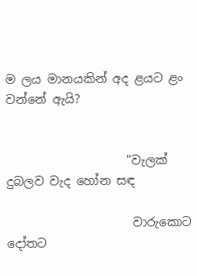ම ලය මානයකින් අද ළයට ළං වන්නේ ඇයි?


                    “වැලක් දුබලව වැද හෝන සඳ

                     වාරුකොට දෝතට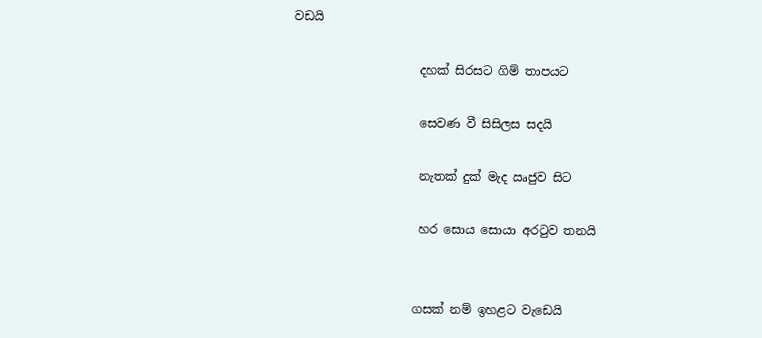වඩයි

                     දහක් සිරසට ගිම් තාපයට

                     සෙවණ වී සිසිලස සදයි

                     නැතක් දුක් මැද ඍජුව සිට

                     හර සොය සොයා අරටුව තනයි


                    ගසක් නම් ඉහළට වැඩෙයි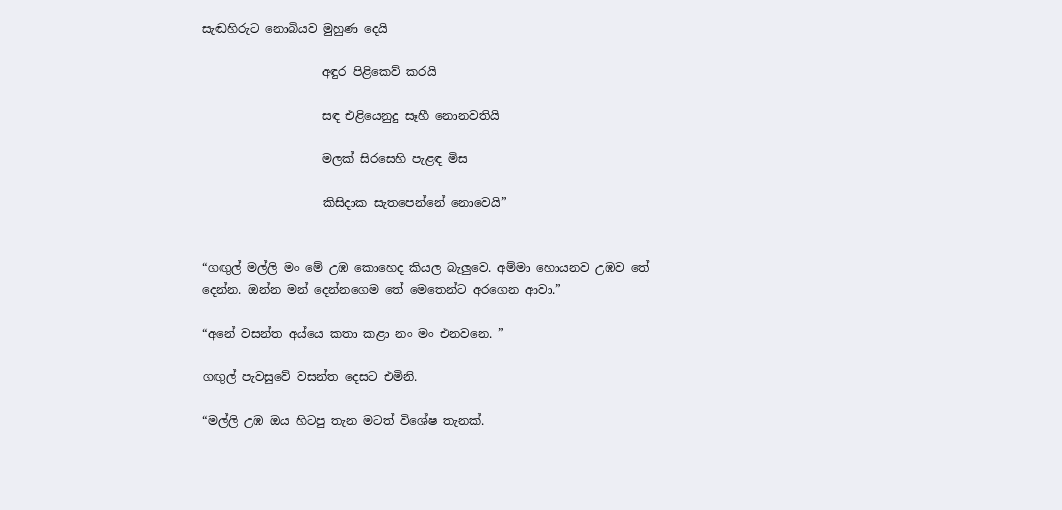සැඬහිරුට නොබියව මුහුණ දෙයි

                    අඳුර පිළිකෙව් කරයි

                    සඳ එළියෙනුදු සෑහී නොනවතියි

                    මලක් සිරසෙහි පැළඳ මිස

                    කිසිදාක සැතපෙන්නේ නොවෙයි”


“ගඟුල් මල්ලි මං මේ උඹ කොහෙද කියල බැලුවෙ. අම්මා හොයනව උඹව තේ දෙන්න. ඔන්න මන් දෙන්නගෙම තේ මෙතෙන්ට අරගෙන ආවා.”

“අනේ වසන්ත අය්යෙ කතා කළා නං මං එනවනෙ. ”

ගඟුල් පැවසුවේ වසන්ත දෙසට එමිනි.

“මල්ලි උඹ ඔය හිටපු තැන මටත් විශේෂ තැනක්.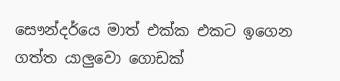සෞන්දර්යෙ මාත් එක්ක එකට ඉගෙන ගත්ත යාලුවො ගොඩක්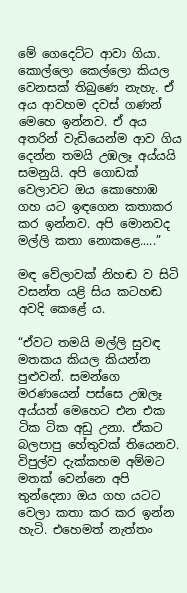මේ ගෙදෙට්ට ආවා ගියා. කොල්ලො කෙල්ලො කියල වෙනසක් තිබුණෙ නැහැ. ඒ අය ආවහම දවස් ගණන් මෙහෙ ඉන්නව. ඒ අය අතරින් වැඩියෙන්ම ආව ගිය දෙන්න තමයි උඹලෑ අය්යයි සමනුයි. අපි ගොඩක් වෙලාවට ඔය කොහොඹ ගහ යට ඉඳගෙන කතාකර කර ඉන්නව. අපි මොනවද මල්ලි කතා නොකළෙ.....”

මඳ වේලාවක් නිහඬ ව සිටි වසන්ත යළි සිය කටහඬ අවදි කෙළේ ය.

“ඒවට තමයි මල්ලි සුවඳ මතකය කියල කියන්න පුළුවන්. සමන්ගෙ මරණයෙන් පස්සෙ උඹලෑ අය්යත් මෙහෙට එන එක ටික ටික අඩු උනා. ඒකට බලපාපු හේතුවක් තියෙනව. විපුල්ව දැක්කහම අම්මට මතක් වෙන්නෙ අපි තුන්දෙනා ඔය ගහ යටට වෙලා කතා කර කර ඉන්න හැටි. එහෙමත් නැත්තං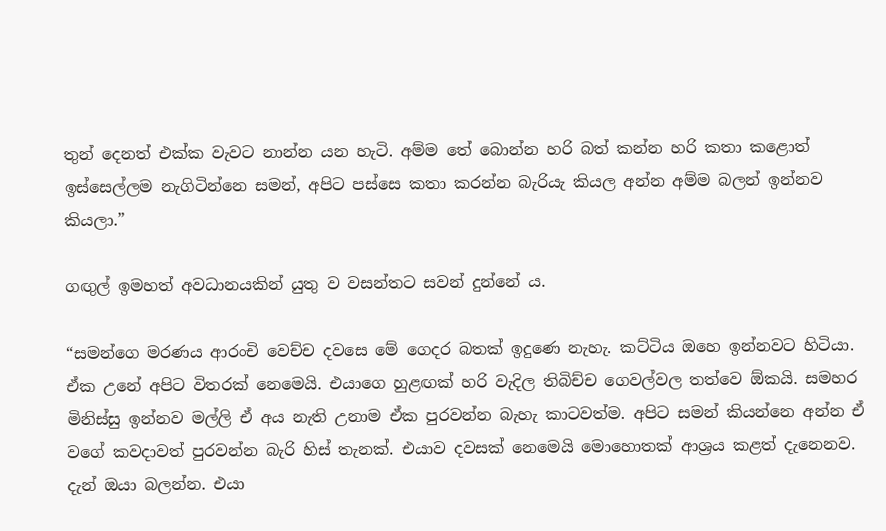තුන් දෙනත් එක්ක වැවට නාන්න යන හැටි. අම්ම තේ බොන්න හරි බත් කන්න හරි කතා කළොත් ඉස්සෙල්ලම නැගිටින්නෙ සමන්, අපිට පස්සෙ කතා කරන්න බැරියැ කියල අන්න අම්ම බලන් ඉන්නව කියලා.”

ගඟුල් ඉමහත් අවධානයකින් යුතු ව වසන්තට සවන් දුන්නේ ය.

“සමන්ගෙ මරණය ආරංචි වෙච්ච දවසෙ මේ ගෙදර බතක් ඉදුණෙ නැහැ. කට්ටිය ඔහෙ ඉන්නවට හිටියා. ඒක උනේ අපිට විතරක් නෙමෙයි. එයාගෙ හුළඟක් හරි වැදිල තිබිච්ච ගෙවල්වල තත්වෙ ඕකයි. සමහර මිනිස්සු ඉන්නව මල්ලි ඒ අය නැති උනාම ඒක පුරවන්න බැහැ කාටවත්ම. අපිට සමන් කියන්නෙ අන්න ඒ වගේ කවදාවත් පුරවන්න බැරි හිස් තැනක්. එයාව දවසක් නෙමෙයි මොහොතක් ආශ්‍රය කළත් දැනෙනව. දැන් ඔයා බලන්න. එයා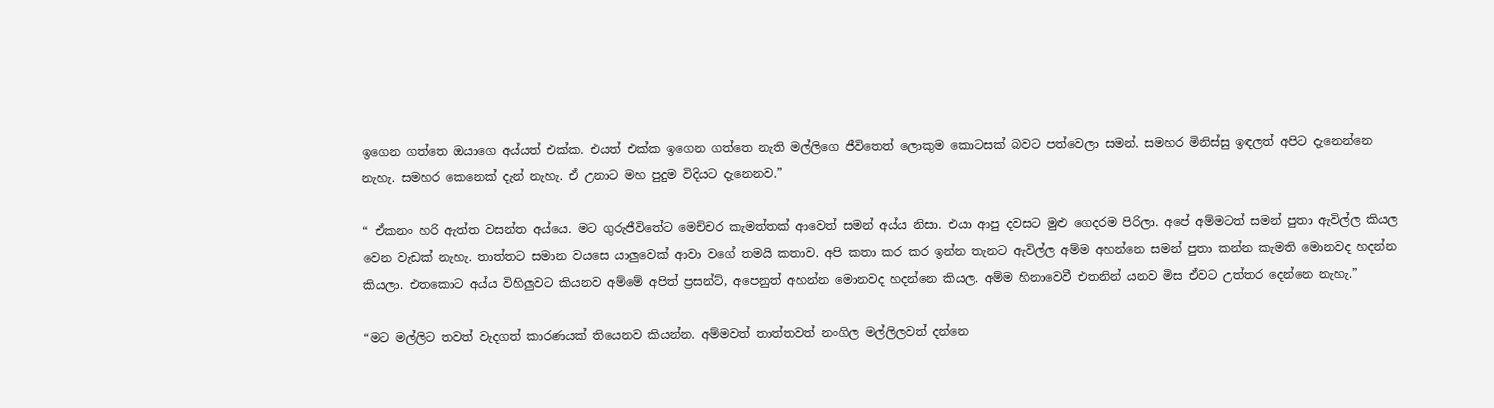ඉගෙන ගත්තෙ ඔයාගෙ අය්යත් එක්ක. එයත් එක්ක ඉගෙන ගත්තෙ නැති මල්ලිගෙ ජීවිතෙත් ලොකුම කොටසක් බවට පත්වෙලා සමන්. සමහර මිනිස්සු ඉඳලත් අපිට දැනෙන්නෙ නැහැ. සමහර කෙනෙක් දැන් නැහැ. ඒ උනාට මහ පුදුම විදියට දැනෙනව.”

“ ඒකනං හරි ඇත්ත වසන්ත අය්යෙ. මට ගුරුජීවිතේට මෙච්චර කැමත්තක් ආවෙත් සමන් අය්ය නිසා. එයා ආපු දවසට මුළු ගෙදරම පිරිලා. අපේ අම්මටත් සමන් පුතා ඇවිල්ල කියල වෙන වැඩක් නැහැ. තාත්තට සමාන වයසෙ යාලුවෙක් ආවා වගේ තමයි කතාව. අපි කතා කර කර ඉන්න තැනට ඇවිල්ල අම්ම අහන්නෙ සමන් පුතා කන්න කැමති මොනවද හදන්න කියලා. එතකොට අය්ය විහිලුවට කියනව අම්මේ අපිත් ප්‍රසන්ට්, අපෙනුත් අහන්න මොනවද හදන්නෙ කියල. අම්ම හිනාවෙවී එතනින් යනව මිස ඒවට උත්තර දෙන්නෙ නැහැ.”

“මට මල්ලිට තවත් වැදගත් කාරණයක් තියෙනව කියන්න. අම්මවත් තාත්තවත් නංගිල මල්ලිලවත් දන්නෙ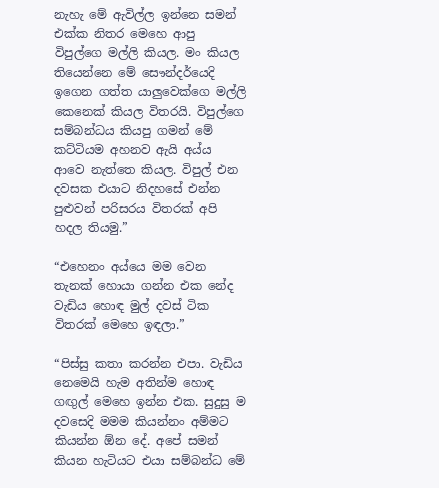නැහැ මේ ඇවිල්ල ඉන්නෙ සමන් එක්ක නිතර මෙහෙ ආපු විපුල්ගෙ මල්ලි කියල. මං කියල තියෙන්නෙ මේ සෞන්දර්යෙදි ඉගෙන ගත්ත යාලුවෙක්ගෙ මල්ලි කෙනෙක් කියල විතරයි. විපුල්ගෙ සම්බන්ධය කියපු ගමන් මේ කට්ටියම අහනව ඇයි අය්ය ආවෙ නැත්තෙ කියල. විපුල් එන දවසක එයාට නිදහසේ එන්න පුළුවන් පරිසරය විතරක් අපි හදල තියමු.”

“එහෙනං අය්යෙ මම වෙන තැනක් හොයා ගන්න එක නේද වැඩිය හොඳ මුල් දවස් ටික විතරක් මෙහෙ ඉඳලා.”

“පිස්සු කතා කරන්න එපා. වැඩිය නෙමෙයි හැම අතින්ම හොඳ ගඟුල් මෙහෙ ඉන්න එක. සුදුසු ම දවසෙදි මමම කියන්නං අම්මට කියන්න ඕන දේ. අපේ සමන් කියන හැටියට එයා සම්බන්ධ මේ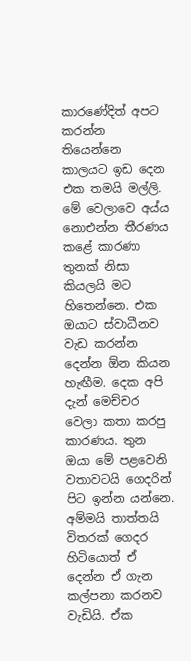කාරණේදිත් අපට කරන්න තියෙන්නෙ කාලයට ඉඩ දෙන එක තමයි මල්ලි. මේ වෙලාවෙ අය්ය නොඑන්න තීරණය කළේ කාරණා තුනක් නිසා කියලයි මට හිතෙන්නෙ. එක ඔයාට ස්වාධීනව වැඩ කරන්න දෙන්න ඕන කියන හැඟීම. දෙක අපි දැන් මෙච්චර වෙලා කතා කරපු කාරණය. තුන ඔයා මේ පළවෙනි වතාවටයි ගෙදරින් පිට ඉන්න යන්නෙ. අම්මයි තාත්තයි විතරක් ගෙදර හිටියොත් ඒ දෙන්න ඒ ගැන කල්පනා කරනව වැඩියි. ඒක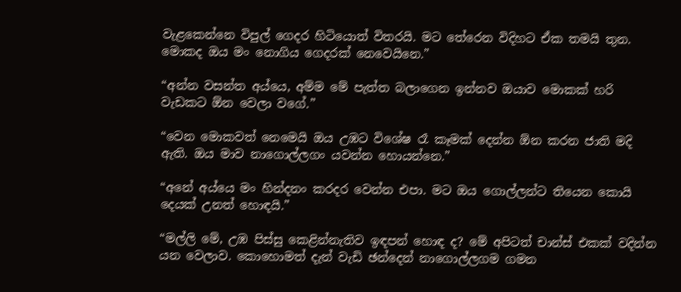වැළකෙන්නෙ විපුල් ගෙදර හිටියොත් විතරයි. මට තේරෙන විදිහට ඒක තමයි තුන. මොකද ඔය මං නොගිය ගෙදරක් නෙවෙයිනෙ.”

“අන්න වසන්ත අය්යෙ, අම්ම මේ පැත්ත බලාගෙන ඉන්නව ඔයාව මොකක් හරි වැඩකට ඕන වෙලා වගේ.”

“වෙන මොකවත් නෙමෙයි ඔය උඹට විශේෂ රෑ කෑමක් දෙන්න ඕන කරන ජාති මදි ඇති. ඔය මාව නාගොල්ලගං යවන්න හොයන්නෙ.”

“අනේ අය්යෙ මං හින්දනං කරදර වෙන්න එපා. මට ඔය ගොල්ලන්ට තියෙන කොයි දෙයක් උනත් හොඳයි.”

“මල්ලි මේ, උඹ පිස්සු කෙළින්නැතිව ඉඳපන් හොඳ ද? මේ අපිටත් චාන්ස් එකක් වදින්න යන වෙලාව. කොහොමත් දැන් වැඩි ඡන්දෙන් නාගොල්ලගම ගමන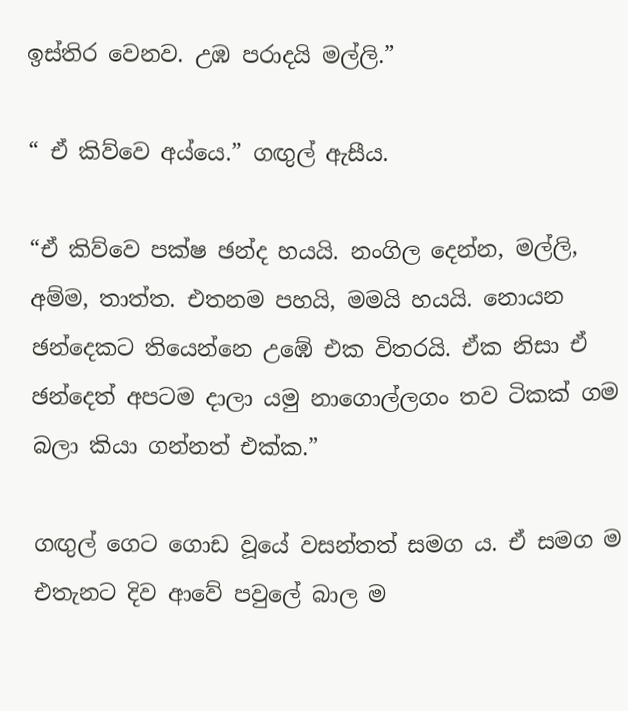ඉස්තිර වෙනව. උඹ පරාදයි මල්ලි.”

“ ඒ කිව්වෙ අය්යෙ.” ගඟුල් ඇසීය.

“ඒ කිව්වෙ පක්ෂ ඡන්ද හයයි. නංගිල දෙන්න, මල්ලි, අම්ම, තාත්ත. එතනම පහයි, මමයි හයයි. නොයන ඡන්දෙකට තියෙන්නෙ උඹේ එක විතරයි. ඒක නිසා ඒ ඡන්දෙත් අපටම දාලා යමු නාගොල්ලගං තව ටිකක් ගම බලා කියා ගන්නත් එක්ක.”

ගඟුල් ගෙට ගොඩ වූයේ වසන්තත් සමග ය. ඒ සමග ම එතැනට දිව ආවේ පවුලේ බාල ම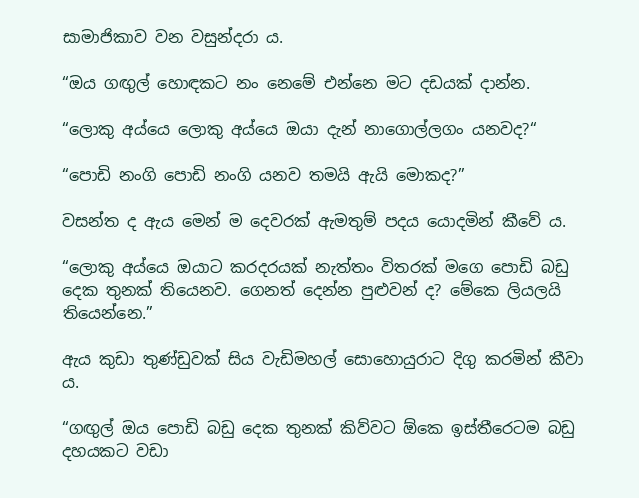සාමාජිකාව වන වසුන්දරා ය.

“ඔය ගඟුල් හොඳකට නං නෙමේ එන්නෙ මට දඩයක් දාන්න.

“ලොකු අය්යෙ ලොකු අය්යෙ ඔයා දැන් නාගොල්ලගං යනවද?“

“පොඩි නංගි පොඩි නංගි යනව තමයි ඇයි මොකද?”

වසන්ත ද ඇය මෙන් ම දෙවරක් ඇමතුම් පදය යොදමින් කීවේ ය.

“ලොකු අය්යෙ ඔයාට කරදරයක් නැත්තං විතරක් මගෙ පොඩි බඩු දෙක තුනක් තියෙනව. ගෙනත් දෙන්න පුළුවන් ද? මේකෙ ලියලයි තියෙන්නෙ.”

ඇය කුඩා තුණ්ඩුවක් සිය වැඩිමහල් සොහොයුරාට දිගු කරමින් කීවා ය.

“ගඟුල් ඔය පොඩි බඩු දෙක තුනක් කිව්වට ඕකෙ ඉස්තීරෙටම බඩු දහයකට වඩා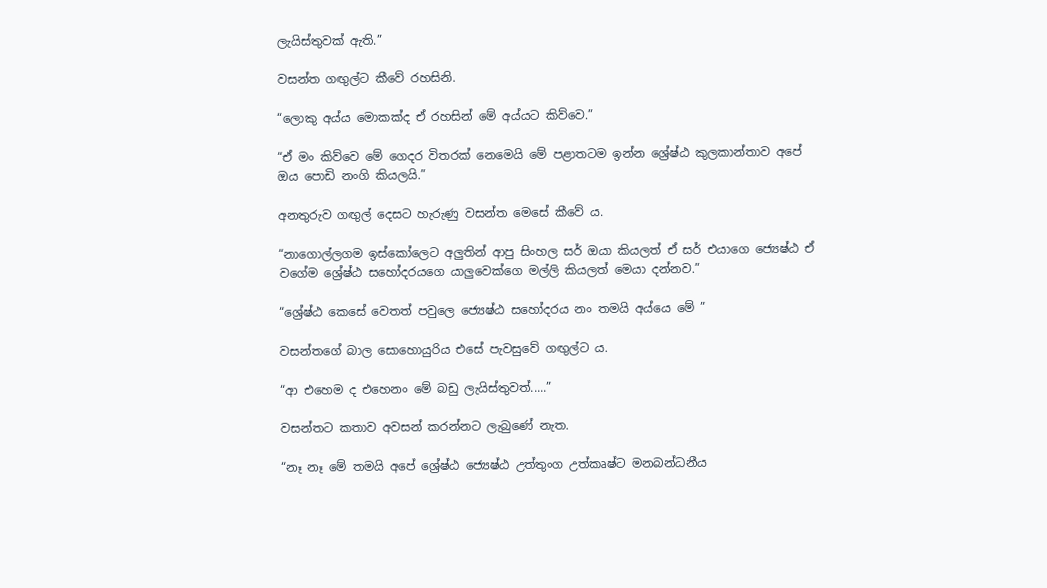ලැයිස්තුවක් ඇති.”

වසන්ත ගඟුල්ට කීවේ රහසිනි.

“ලොකු අය්ය මොකක්ද ඒ රහසින් මේ අය්යට කිව්වෙ.”

“ඒ මං කිව්වෙ මේ ගෙදර විතරක් නෙමෙයි මේ පළාතටම ඉන්න ශ්‍රේෂ්ඨ කුලකාන්තාව අපේ ඔය පොඩි නංගි කියලයි.”

අනතුරුව ගඟුල් දෙසට හැරුණු වසන්ත මෙසේ කීවේ ය.

“නාගොල්ලගම ඉස්කෝලෙට අලුතින් ආපු සිංහල සර් ඔයා කියලත් ඒ සර් එයාගෙ ජ්‍යෙෂ්ඨ ඒ වගේම ශ්‍රේෂ්ඨ සහෝදරයගෙ යාලුවෙක්ගෙ මල්ලි කියලත් මෙයා දන්නව.”

“ශ්‍රේෂ්ඨ කෙසේ වෙතත් පවුලෙ ජ්‍යෙෂ්ඨ සහෝදරය නං තමයි අය්යෙ මේ ”

වසන්තගේ බාල සොහොයුරිය එසේ පැවසුවේ ගඟුල්ට ය.

“ආ එහෙම ද එහෙනං මේ බඩු ලැයිස්තුවත්.....”

වසන්තට කතාව අවසන් කරන්නට ලැබුණේ නැත.

“නෑ නෑ මේ තමයි අපේ ශ්‍රේෂ්ඨ ජ්‍යෙෂ්ඨ උත්තුංග උත්කෘෂ්ට මනබන්ධනීය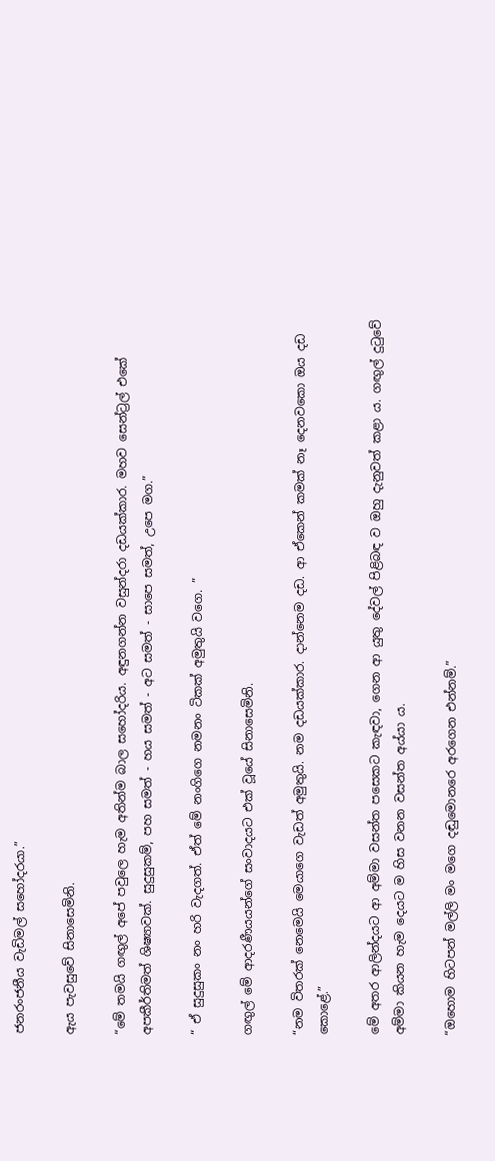ජනරංජනීය වැඩිමල් සහෝදරයා.”

ඇය පැවසුවේ සිනාසෙමිනි.

“මේ තමයි ගඟුල් අපේ පවුලෙ හැම අතින්ම බාල සහෝදරිය. අඳුනගන්න වසුන්දරා දඩයක්කාර. මහව සෙන්ට්‍රල් එකේ අපකීර්තිමත් ශිෂ්‍යාවක්. සුදුසුකම්, පහ සමත් - හය සමත් - අට සමත් - සාපෙ සමත්, උපෙ මග.”

“ ඒ සුදුසුකං නං හරි වැදගත්. ඒත් මේ නංගිගෙ නමනං ටිකක් අමුතුයි වගෙ. ”

ගඟුල් මේ ආදරණීයයන්ගේ සංවාදයට එක් වූයේ සිනාසෙමිනි.

“නම විතරක් නෙමෙයි මෙයාගෙ වැඩත් අමුතුයි. නම දඩයක්කාර. දාන්නෙම දඩ. ආ ඒකෙන් කමක් නෑ දෙනවකො ඔය දඩ කොළේ.”

මේ අතර ආලින්දයට ආ අම්මා වසන්ත පසෙකට කැඳවා, ගෙන ආ යුතු දේවල් පිළිබඳ ව ඔහු දැනුවත් කළා ය. ගඟුල් දුටුවේ අම්මා කියන හැම දෙයට ම හිස වනන වසන්ත අය්යා ය.

“ඔහොම හිටපන් මල්ලි මං මගෙ දඬුමොනරෙ අරගෙන එන්නම්.”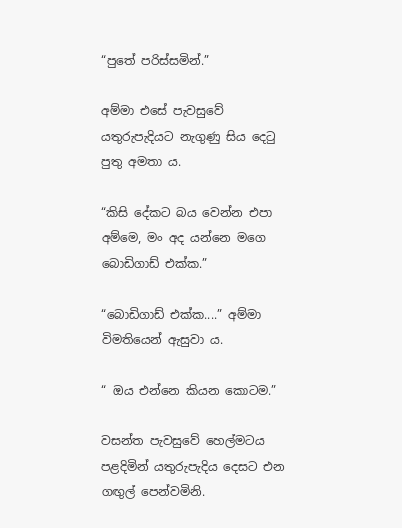“පුතේ පරිස්සමින්.”

අම්මා එසේ පැවසුවේ යතුරුපැදියට නැගුණු සිය දෙටු පුතු අමතා ය.

“කිසි දේකට බය වෙන්න එපා අම්මෙ, මං අද යන්නෙ මගෙ බොඩිගාඩ් එක්ක.”

“බොඩිගාඩ් එක්ක....” අම්මා විමතියෙන් ඇසුවා ය.

“ ඔය එන්නෙ කියන කොටම.”

වසන්ත පැවසුවේ හෙල්මටය පළදිමින් යතුරුපැදිය දෙසට එන ගඟුල් පෙන්වමිනි.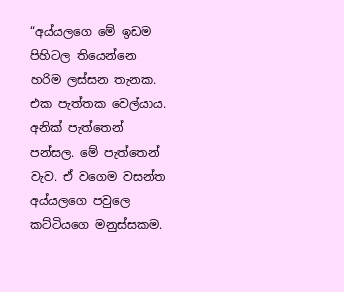“අය්යලගෙ මේ ඉඩම පිහිටල තියෙන්නෙ හරිම ලස්සන තැනක. එක පැත්තක වෙල්යාය. අනික් පැත්තෙන් පන්සල. මේ පැත්තෙන් වැව. ඒ වගෙම වසන්ත අය්යලගෙ පවුලෙ කට්ටියගෙ මනුස්සකම.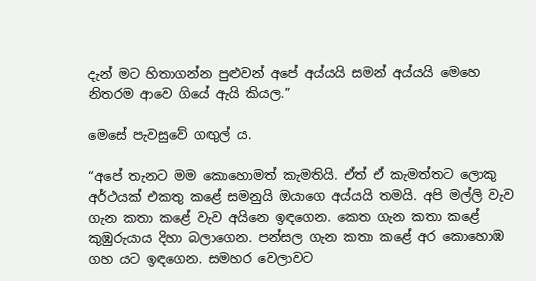දැන් මට හිතාගන්න පුළුවන් අපේ අය්යයි සමන් අය්යයි මෙහෙ නිතරම ආවෙ ගියේ ඇයි කියල.”

මෙසේ පැවසුවේ ගඟුල් ය.

“අපේ තැනට මම කොහොමත් කැමතියි. ඒත් ඒ කැමත්තට ලොකු අර්ථයක් එකතු කළේ සමනුයි ඔයාගෙ අය්යයි තමයි. අපි මල්ලි වැව ගැන කතා කළේ වැව අයිනෙ ඉඳගෙන. කෙත ගැන කතා කළේ කුඹුරුයාය දිහා බලාගෙන. පන්සල ගැන කතා කළේ අර කොහොඹ ගහ යට ඉඳගෙන. සමහර වෙලාවට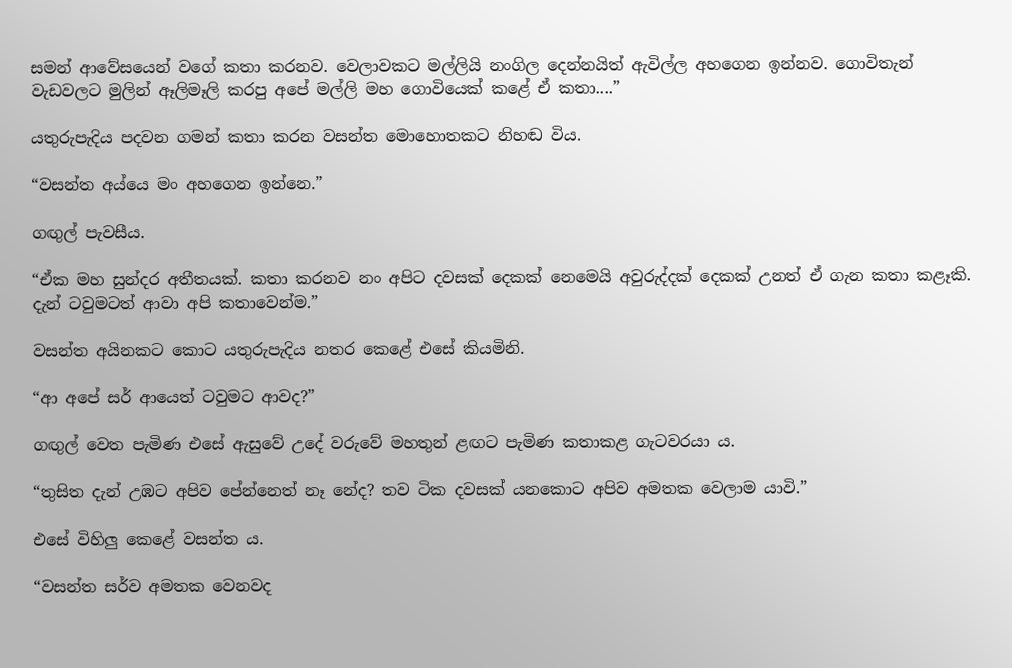සමන් ආවේසයෙන් වගේ කතා කරනව. වෙලාවකට මල්ලියි නංගිල දෙන්නයිත් ඇවිල්ල අහගෙන ඉන්නව. ගොවිතැන් වැඩවලට මුලින් ඈලිමෑලි කරපු අපේ මල්ලි මහ ගොවියෙක් කළේ ඒ කතා....”

යතුරුපැදිය පදවන ගමන් කතා කරන වසන්ත මොහොතකට නිහඬ විය.

“වසන්ත අය්යෙ මං අහගෙන ඉන්නෙ.”

ගඟුල් පැවසීය.

“ඒක මහ සුන්දර අතීතයක්. කතා කරනව නං අපිට දවසක් දෙකක් නෙමෙයි අවුරුද්දක් දෙකක් උනත් ඒ ගැන කතා කළෑකි. දැන් ටවුමටත් ආවා අපි කතාවෙන්ම.”

වසන්ත අයිනකට කොට යතුරුපැදිය නතර කෙළේ එසේ කියමිනි.

“ආ අපේ සර් ආයෙත් ටවුමට ආවද?”

ගඟුල් වෙත පැමිණ එසේ ඇසුවේ උදේ වරුවේ මහතුන් ළඟට පැමිණ කතාකළ ගැටවරයා ය.

“තුසිත දැන් උඹට අපිව පේන්නෙත් නෑ නේද? තව ටික දවසක් යනකොට අපිව අමතක වෙලාම යාවි.”

එසේ විහිලු කෙළේ වසන්ත ය.

“වසන්ත සර්ව අමතක වෙනවද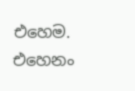එහෙම. එහෙනං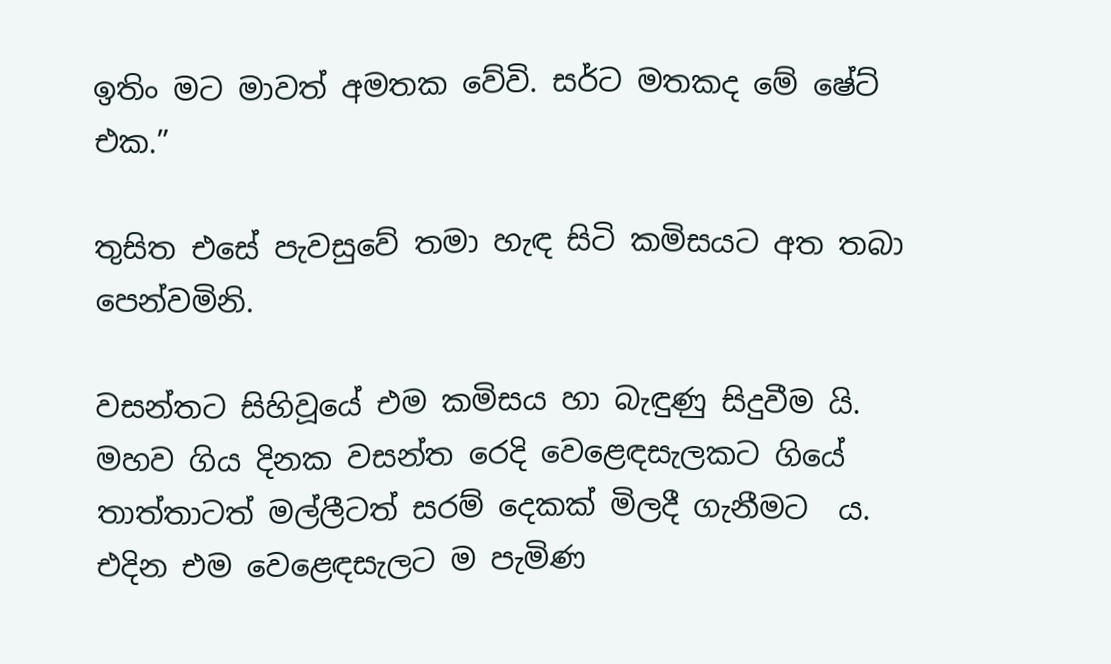ඉතිං මට මාවත් අමතක වේවි. සර්ට මතකද මේ ෂේට් එක.”

තුසිත එසේ පැවසුවේ තමා හැඳ සිටි කමිසයට අත තබා පෙන්වමිනි.

වසන්තට සිහිවූයේ එම කමිසය හා බැඳුණු සිදුවීම යි. මහව ගිය දිනක වසන්ත රෙදි වෙළෙඳසැලකට ගියේ තාත්තාටත් මල්ලීටත් සරම් දෙකක් මිලදී ගැනීමට  ය. එදින එම වෙළෙඳසැලට ම පැමිණ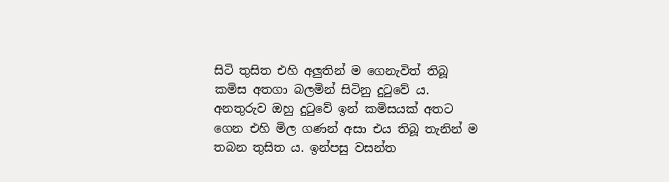සිටි තුසිත එහි අලුතින් ම ගෙනැවිත් තිබූ කමිස අතගා බලමින් සිටිනු දුටුවේ ය. අනතුරුව ඔහු දුටුවේ ඉන් කමිසයක් අතට ගෙන එහි මිල ගණන් අසා එය තිබූ තැනින් ම තබන තුසිත ය. ඉන්පසු වසන්ත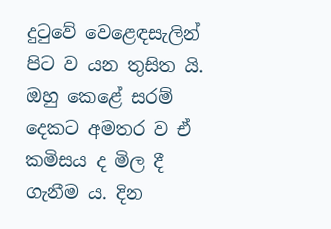දුටුවේ වෙළෙඳසැලින් පිට ව යන තුසිත යි. ඔහු කෙළේ සරම් දෙකට අමතර ව ඒ කමිසය ද මිල දී ගැනීම ය. දින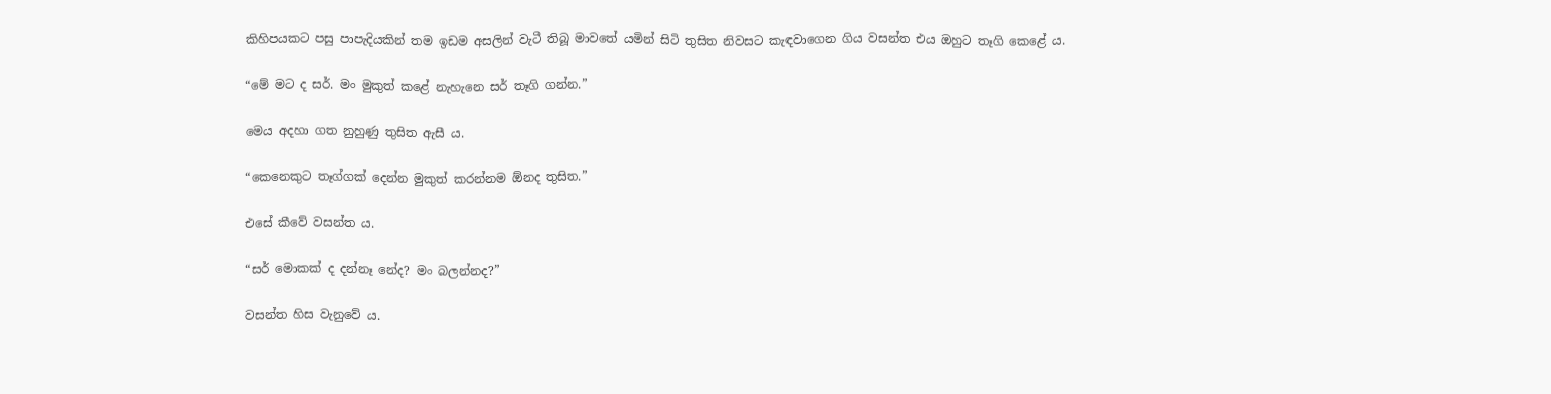කිහිපයකට පසු පාපැදියකින් තම ඉඩම අසලින් වැටී තිබූ මාවතේ යමින් සිටි තුසිත නිවසට කැඳවාගෙන ගිය වසන්ත එය ඔහුට තෑගි කෙළේ ය.

“මේ මට ද සර්. මං මුකුත් කළේ නැහැනෙ සර් තෑගි ගන්න.”

මෙය අදහා ගත නුහුණු තුසිත ඇසී ය.

“කෙනෙකුට තෑග්ගක් දෙන්න මුකුත් කරන්නම ඕනද තුසිත.”

එසේ කීවේ වසන්ත ය.

“සර් මොකක් ද දන්නෑ නේද? මං බලන්නද?”

වසන්ත හිස වැනුවේ ය.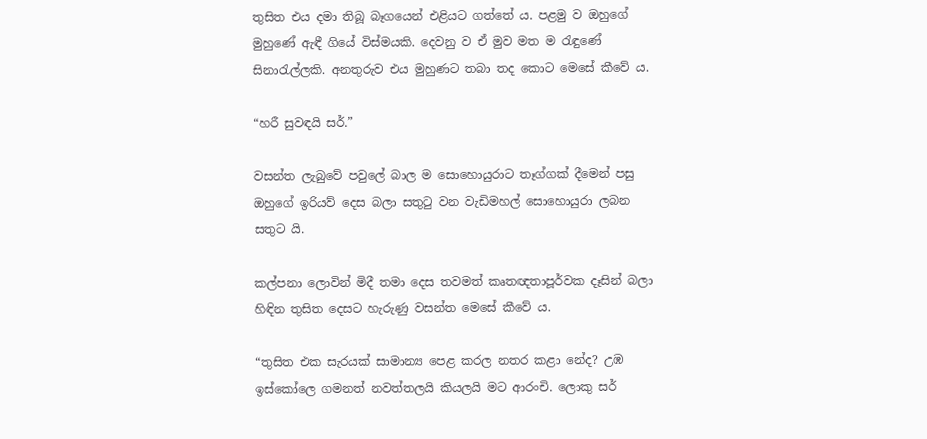තුසිත එය දමා තිබූ බෑගයෙන් එළියට ගත්තේ ය. පළමු ව ඔහුගේ මුහුණේ ඇඳී ගියේ විස්මයකි. දෙවනු ව ඒ මුව මත ම රැඳුණේ සිනාරැල්ලකි. අනතුරුව එය මුහුණට තබා තද කොට මෙසේ කීවේ ය.

“හරී සුවඳයි සර්.”

වසන්ත ලැබුවේ පවුලේ බාල ම සොහොයුරාට තෑග්ගක් දීමෙන් පසු ඔහුගේ ඉරියව් දෙස බලා සතුටු වන වැඩිමහල් සොහොයුරා ලබන සතුට යි.

කල්පනා ලොවින් මිදී තමා දෙස තවමත් කෘතඥතාපූර්වක දෑසින් බලා හිඳින තුසිත දෙසට හැරුණු වසන්ත මෙසේ කීවේ ය.

“තුසිත එක සැරයක් සාමාන්‍ය පෙළ කරල නතර කළා නේද? උඹ ඉස්කෝලෙ ගමනත් නවත්තලයි කියලයි මට ආරංචි. ලොකු සර්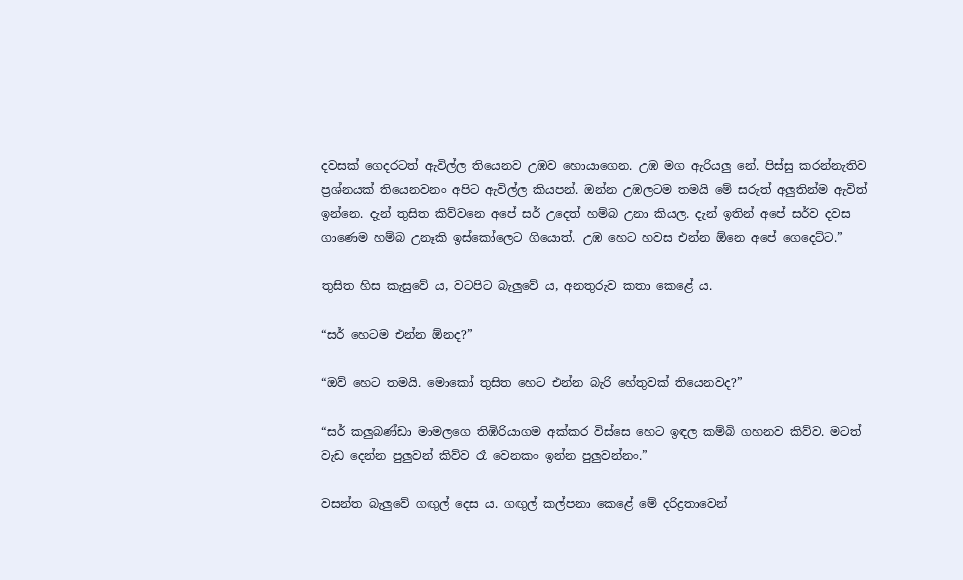දවසක් ගෙදරටත් ඇවිල්ල තියෙනව උඹව හොයාගෙන. උඹ මග ඇරියලු නේ. පිස්සු කරන්නැතිව ප්‍රශ්නයක් තියෙනවනං අපිට ඇවිල්ල කියපන්. ඔන්න උඹලටම තමයි මේ සරුත් අලුතින්ම ඇවිත් ඉන්නෙ. දැන් තුසිත කිව්වනෙ අපේ සර් උදෙත් හම්බ උනා කියල. දැන් ඉතින් අපේ සර්ව දවස ගාණෙම හම්බ උනෑකි ඉස්කෝලෙට ගියොත්. උඹ හෙට හවස එන්න ඕනෙ අපේ ගෙදෙට්ට.”

තුසිත හිස කැසුවේ ය, වටපිට බැලුවේ ය, අනතුරුව කතා කෙළේ ය.

“සර් හෙටම එන්න ඕනද?”

“ඔව් හෙට තමයි. මොකෝ තුසිත හෙට එන්න බැරි හේතුවක් තියෙනවද?”

“සර් කලුබණ්ඩා මාමලගෙ තිඹිරියාගම අක්කර විස්සෙ හෙට ඉඳල කම්බි ගහනව කිව්ව. මටත් වැඩ දෙන්න පුලුවන් කිව්ව රෑ වෙනකං ඉන්න පුලුවන්නං.”

වසන්ත බැලුවේ ගඟුල් දෙස ය. ගඟුල් කල්පනා කෙළේ මේ දරිද්‍රතාවෙන්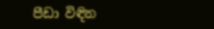පීඩා විඳින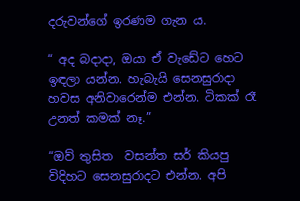දරුවන්ගේ ඉරණම ගැන ය.

“ අද බදාදා, ඔයා ඒ වැඩේට හෙට ඉඳලා යන්න. හැබැයි සෙනසුරාදා හවස අනිවාරෙන්ම එන්න. ටිකක් රෑ උනත් කමක් නෑ.”

“ඔව් තුසිත  වසන්ත සර් කියපු විදිහට සෙනසුරාදට එන්න. අපි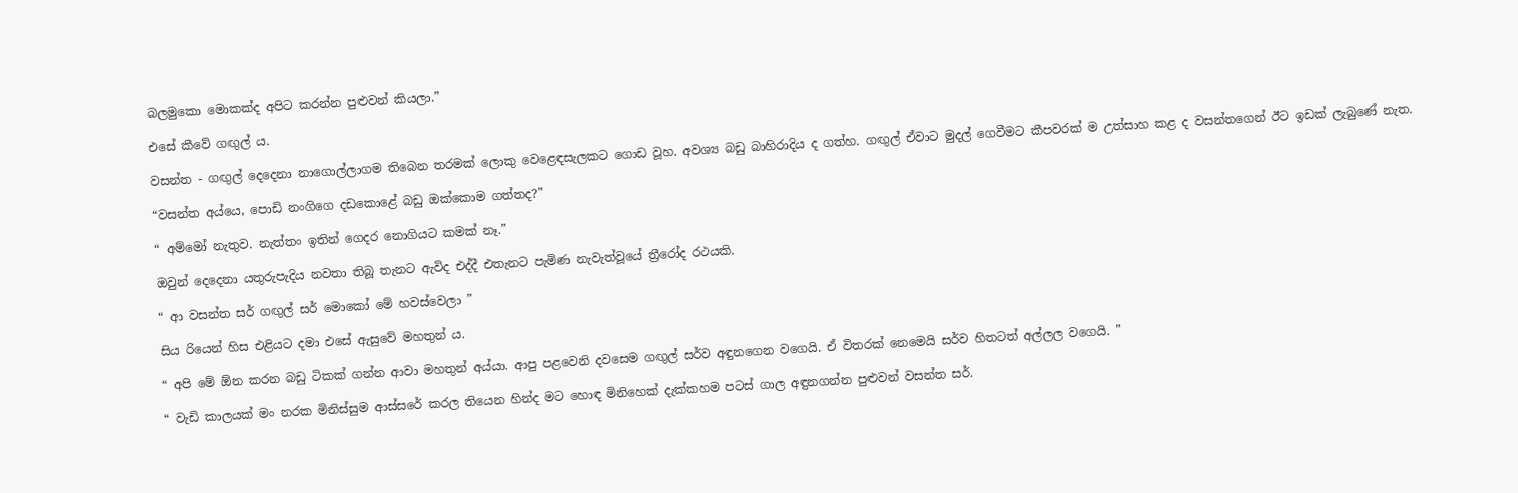බලමුකො මොකක්ද අපිට කරන්න පුළුවන් කියලා.”

එසේ කීවේ ගඟුල් ය.

වසන්ත - ගඟුල් දෙදෙනා නාගොල්ලාගම තිබෙන තරමක් ලොකු වෙළෙඳසැලකට ගොඩ වූහ. අවශ්‍ය බඩු බාහිරාදිය ද ගත්හ. ගඟුල් ඒවාට මුදල් ගෙවීමට කීපවරක් ම උත්සාහ කළ ද වසන්තගෙන් ඊට ඉඩක් ලැබුණේ නැත.

“වසන්ත අය්යෙ, පොඩි නංගිගෙ දඩකොළේ බඩු ඔක්කොම ගත්තද?”

“ අම්මෝ නැතුව. නැත්තං ඉතින් ගෙදර නොගියට කමක් නෑ.”

ඔවුන් දෙදෙනා යතුරුපැදිය නවතා තිබූ තැනට ඇවිද එද්දී එතැනට පැමිණ නැවැත්වූයේ ත්‍රීරෝද රථයකි.

“ ආ වසන්ත සර් ගඟුල් සර් මොකෝ මේ හවස්වෙලා ”

සිය රියෙන් හිස එළියට දමා එසේ ඇසුවේ මහතුන් ය.

“ අපි මේ ඕන කරන බඩු ටිකක් ගන්න ආවා මහතුන් අය්යා. ආපු පළවෙනි දවසෙම ගඟුල් සර්ව අඳුනගෙන වගෙයි. ඒ විතරක් නෙමෙයි සර්ව හිතටත් අල්ලල වගෙයි. ”

“ වැඩි කාලයක් මං නරක මිනිස්සුම ආස්සරේ කරල තියෙන හින්ද මට හොඳ මිනිහෙක් දැක්කහම පටස් ගාල අඳුනගන්න පුළුවන් වසන්ත සර්.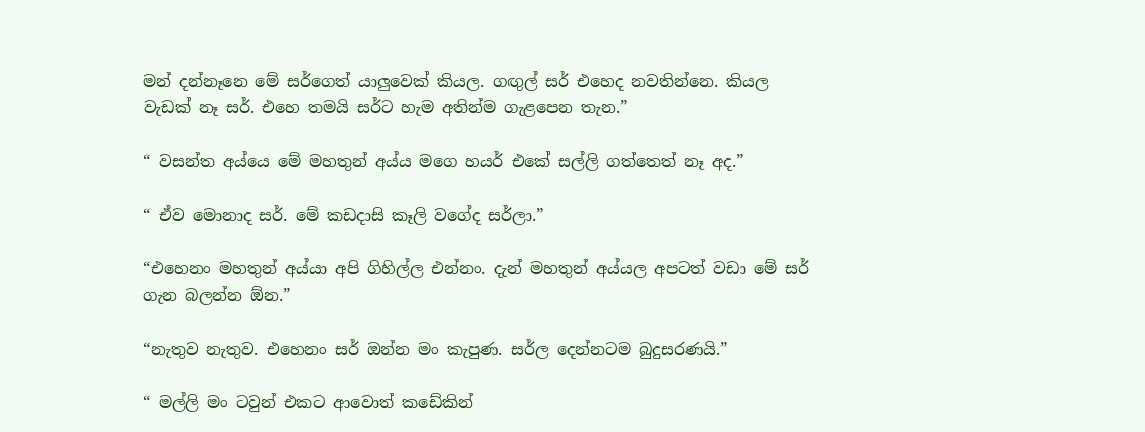මන් දන්නෑනෙ මේ සර්ගෙත් යාලුවෙක් කියල. ගඟුල් සර් එහෙද නවතින්නෙ. කියල වැඩක් නෑ සර්. එහෙ තමයි සර්ට හැම අතින්ම ගැළපෙන තැන.”

“ වසන්ත අය්යෙ මේ මහතුන් අය්ය මගෙ හයර් එකේ සල්ලි ගත්තෙත් නෑ අද.”

“ ඒව මොනාද සර්. මේ කඩදාසි කෑලි වගේද සර්ලා.”

“එහෙනං මහතුන් අය්යා අපි ගිහිල්ල එන්නං. දැන් මහතුන් අය්යල අපටත් වඩා මේ සර් ගැන බලන්න ඕන.”

“නැතුව නැතුව. එහෙනං සර් ඔන්න මං කැපුණ. සර්ල දෙන්නටම බුදුසරණයි.”

“ මල්ලි මං ටවුන් එකට ආවොත් කඩේකින්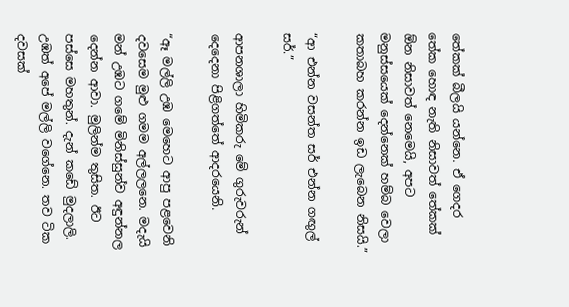තේකක් බීලයි යන්නෙ. ඒ ගෙදර තේක හොඳ නැති නිසාවත් තේකක් ඕන නිසාවත් නෙමෙයි, අපට මනුස්සයෙක් දෙන්නෙක් හම්බ වෙලා කතාබහ කරන්න ඉඩ ලැබෙන නිසයි.”

“ආ එන්න වසන්ත සර් එන්න ගඟුල් සර්.”

ආපනශාලා හිමිකරු මේ ගුරුවරුන් දෙදෙනා පිළිගත්තේ ආදරයෙනි.

“ඈ මල්ලි උඹ මෙහෙට ආපු පළවෙනි දවසෙම මුළු ගමම අල්ලලනෙ. මදැයි මන් උඹට ගමේ මිනිස්සුන්ව අඳුන්නල දෙන්න ආවා. මුලින්ම තුසිත. ඊට පස්සෙ මහතුන්. දැන් කඩේ මුදලාලි. උඹත් අපේ මල්ලි වගේනෙ. තව ටික දවසක්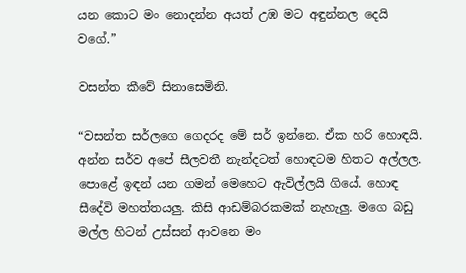යන කොට මං නොදන්න අයත් උඹ මට අඳුන්නල දෙයි වගේ.”

වසන්ත කීවේ සිනාසෙමිනි.

“වසන්ත සර්ලගෙ ගෙදරද මේ සර් ඉන්නෙ. ඒක හරි හොඳයි. අන්න සර්ව අපේ සීලවතී නැන්දටත් හොඳටම හිතට අල්ලල. පොළේ ඉඳන් යන ගමන් මෙහෙට ඇවිල්ලයි ගියේ. හොඳ සීදේවි මහත්තයලු. කිසි ආඩම්බරකමක් නැහැලු. මගෙ බඩු මල්ල හිටන් උස්සන් ආවනෙ මං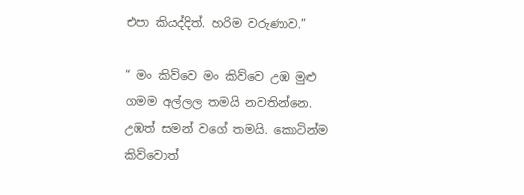එපා කියද්දිත්. හරිම වරුණාව.”

“ මං කිව්වෙ මං කිව්වෙ උඹ මුළු ගමම අල්ලල තමයි නවතින්නෙ. උඹත් සමන් වගේ තමයි. කොටින්ම කිව්වොත්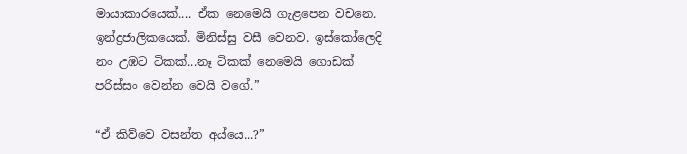මායාකාරයෙක්.... ඒක නෙමෙයි ගැළපෙන වචනෙ. ඉන්ද්‍රජාලිකයෙක්. මිනිස්සු වසී වෙනව. ඉස්කෝලෙදි නං උඹට ටිකක්...නෑ ටිකක් නෙමෙයි ගොඩක් පරිස්සං වෙන්න වෙයි වගේ.”

“ඒ කිව්වෙ වසන්ත අය්යෙ...?”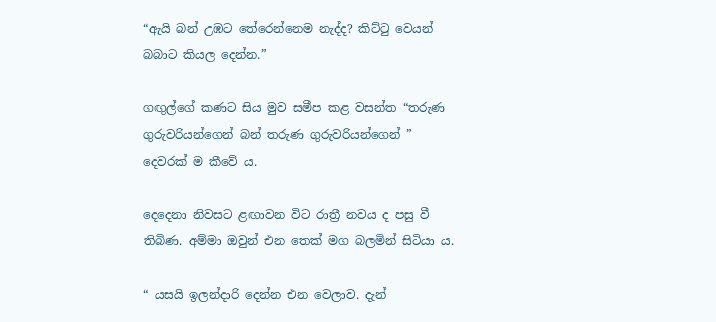“ඇයි බන් උඹට තේරෙන්නෙම නැද්ද? කිට්ටු වෙයන් බබාට කියල දෙන්න.”

ගඟුල්ගේ කණට සිය මුව සමීප කළ වසන්ත “තරුණ ගුරුවරියන්ගෙන් බන් තරුණ ගුරුවරියන්ගෙන් ” දෙවරක් ම කීවේ ය.

දෙදෙනා නිවසට ළඟාවන විට රාත්‍රී නවය ද පසු වී තිබිණ. අම්මා ඔවුන් එන තෙක් මග බලමින් සිටියා ය.

“ යසයි ඉලන්දාරි දෙන්න එන වෙලාව. දැන්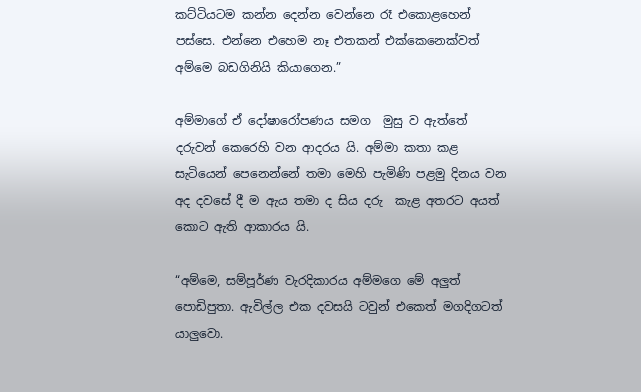කට්ටියටම කන්න දෙන්න වෙන්නෙ රෑ එකොළහෙන් පස්සෙ. එන්නෙ එහෙම නෑ එතකන් එක්කෙනෙක්වත් අම්මෙ බඩගිනියි කියාගෙන.”

අම්මාගේ ඒ දෝෂාරෝපණය සමග  මුසු ව ඇත්තේ දරුවන් කෙරෙහි වන ආදරය යි. අම්මා කතා කළ සැටියෙන් පෙනෙන්නේ තමා මෙහි පැමිණි පළමු දිනය වන අද දවසේ දී ම ඇය තමා ද සිය දරු  කැළ අතරට අයත් කොට ඇති ආකාරය යි.

“අම්මෙ, සම්පූර්ණ වැරදිකාරය අම්මගෙ මේ අලුත් පොඩිපුතා. ඇවිල්ල එක දවසයි ටවුන් එකෙත් මගදිගටත් යාලුවො.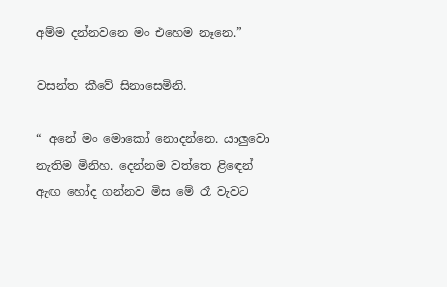අම්ම දන්නවනෙ මං එහෙම නෑනෙ.”

වසන්ත කීවේ සිනාසෙමිනි.

“ අනේ මං මොකෝ නොදන්නෙ. යාලුවො නැතිම මිනිහ. දෙන්නම වත්තෙ ළිඳෙන් ඇඟ හෝද ගන්නව මිස මේ රෑ වැවට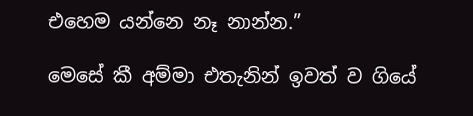එහෙම යන්නෙ නෑ නාන්න.”

මෙසේ කී අම්මා එතැනින් ඉවත් ව ගියේ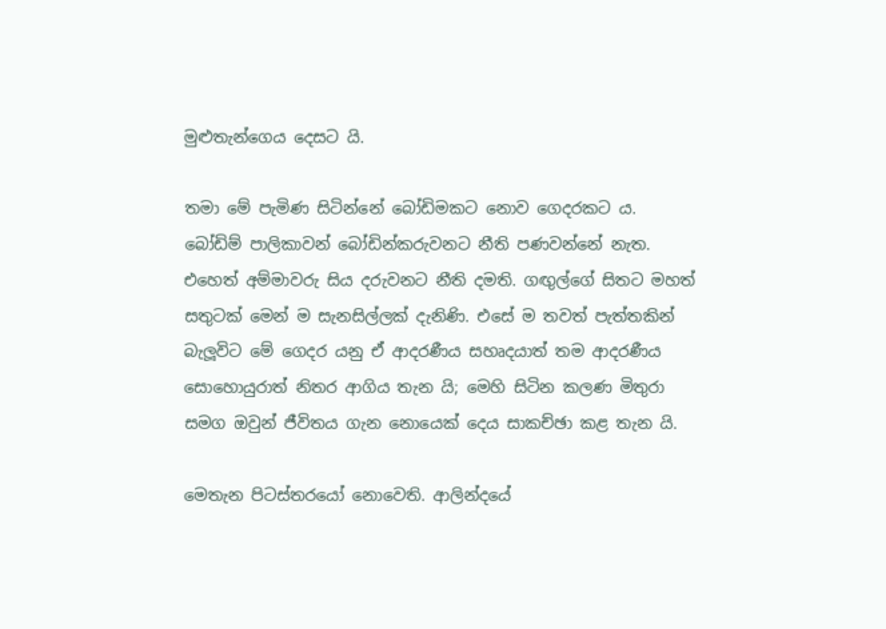මුළුතැන්ගෙය දෙසට යි.

තමා මේ පැමිණ සිටින්නේ බෝඩිමකට නොව ගෙදරකට ය. බෝඩිම් පාලිකාවන් බෝඩින්කරුවනට නීති පණවන්නේ නැත. එහෙත් අම්මාවරු සිය දරුවනට නීති දමති. ගඟුල්ගේ සිතට මහත් සතුටක් මෙන් ම සැනසිල්ලක් දැනිණි. එසේ ම තවත් පැත්තකින් බැලූවිට මේ ගෙදර යනු ඒ ආදරණීය සහෘදයාත් තම ආදරණීය සොහොයුරාත් නිතර ආගිය තැන යි; මෙහි සිටින කලණ මිතුරා සමග ඔවුන් ජීවිතය ගැන නොයෙක් දෙය සාකච්ඡා කළ තැන යි.

මෙතැන පිටස්තරයෝ නොවෙති. ආලින්දයේ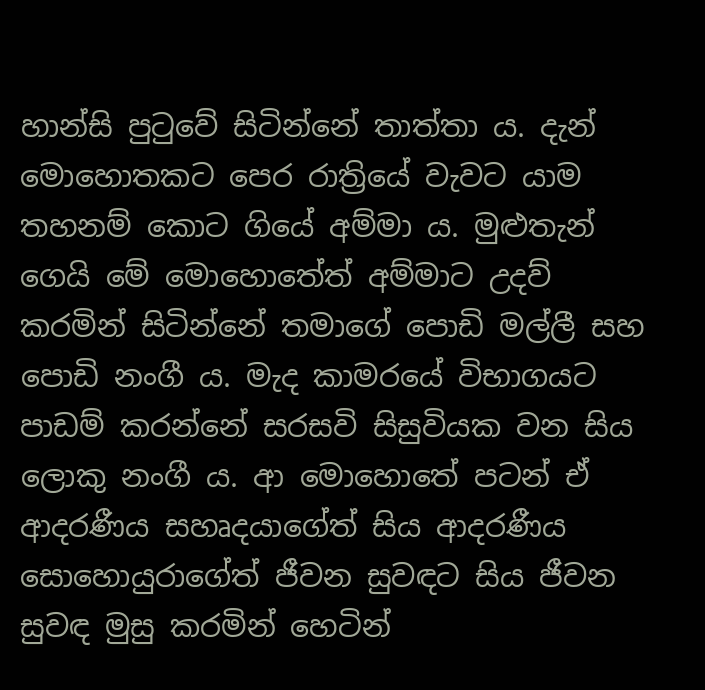හාන්සි පුටුවේ සිටින්නේ තාත්තා ය. දැන් මොහොතකට පෙර රාත්‍රියේ වැවට යාම තහනම් කොට ගියේ අම්මා ය. මුළුතැන් ගෙයි මේ මොහොතේත් අම්මාට උදව් කරමින් සිටින්නේ තමාගේ පොඩි මල්ලී සහ පොඩි නංගී ය. මැද කාමරයේ විභාගයට පාඩම් කරන්නේ සරසවි සිසුවියක වන සිය ලොකු නංගී ය. ආ මොහොතේ පටන් ඒ ආදරණීය සහෘදයාගේත් සිය ආදරණීය සොහොයුරාගේත් ජීවන සුවඳට සිය ජීවන සුවඳ මුසු කරමින් හෙටින්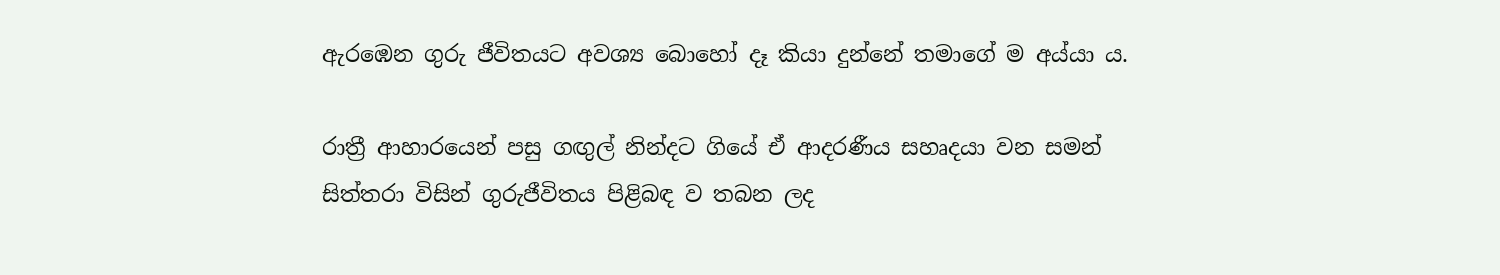ඇරඹෙන ගුරු ජීවිතයට අවශ්‍ය බොහෝ දෑ කියා දුන්නේ තමාගේ ම අය්යා ය.

රාත්‍රී ආහාරයෙන් පසු ගඟුල් නින්දට ගියේ ඒ ආදරණීය සහෘදයා වන සමන් සිත්තරා විසින් ගුරුජීවිතය පිළිබඳ ව තබන ලද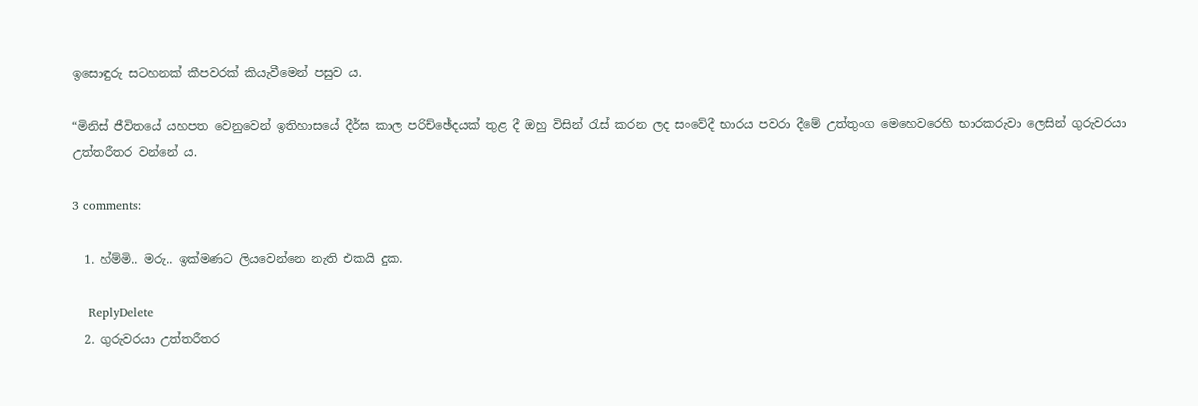ඉසොඳුරු සටහනක් කීපවරක් කියැවීමෙන් පසුව ය.

“මිනිස් ජීවිතයේ යහපත වෙනුවෙන් ඉතිහාසයේ දීර්ඝ කාල පරිච්ඡේදයක් තුළ දී ඔහු විසින් රැස් කරන ලද සංවේදී භාරය පවරා දීමේ උත්තුංග මෙහෙවරෙහි භාරකරුවා ලෙසින් ගුරුවරයා උත්තරීතර වන්නේ ය.

3 comments:

  1. හ්ම්මි.. මරු.. ඉක්මණට ලියවෙන්නෙ නැති එකයි දුක.

    ReplyDelete
  2. ගුරුවරයා උත්තරීතර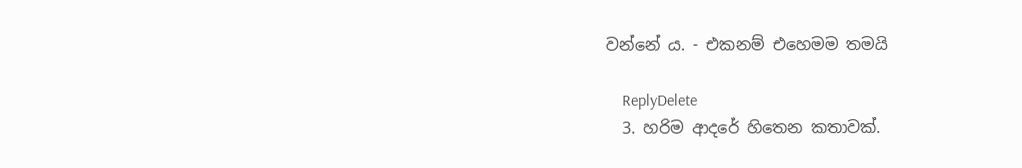වන්නේ ය. - එකනම් එහෙමම තමයි

    ReplyDelete
  3. හරිම ආදරේ හිතෙන කතාවක්.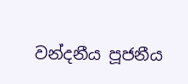වන්දනීය පූජනීය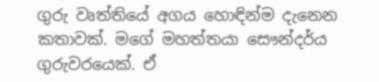ගුරු වෘත්තියේ අගය හොඳින්ම දැනෙන කතාවක්. මගේ මහත්තයා සෞන්දර්ය ගුරුවරයෙක්. ඒ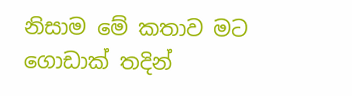නිසාම මේ කතාව මට ගොඩාක් තදින්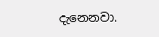දැනෙනවා.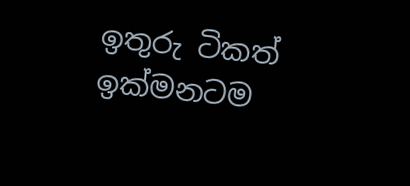ඉතුරු ටිකත් ඉක්මනටම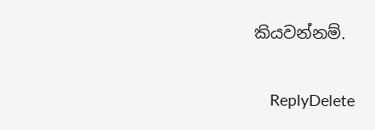කියවන්නම්.

    ReplyDelete